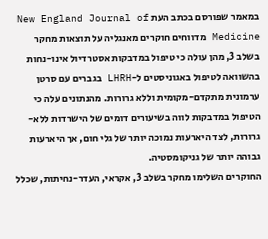במאמר שפורסם בכתב העת New England Journal of Medicine מדווחים חוקרים מאנגליה על תוצאות מחקר בשלב 3, מהן עולה כי טיפול במדבקות אסטרדיול אינו-נחות בהשוואה לטיפול באגוניסטים ל-LHRH בגברים עם סרטן ערמונית מתקדם-מקומית וללא גרורות. מהנתונים עלה כי הטיפול במדבקות לווה בשיעורים דומים של הישרדות ללא-גרורות, לצד היארעות נמוכה יותר של גלי חום, אך היארעות גבוהה יותר של גניקומסטיה.
החוקרים השלימו מחקר בשלב 3, אקראי, העדר-נחיתות, שכלל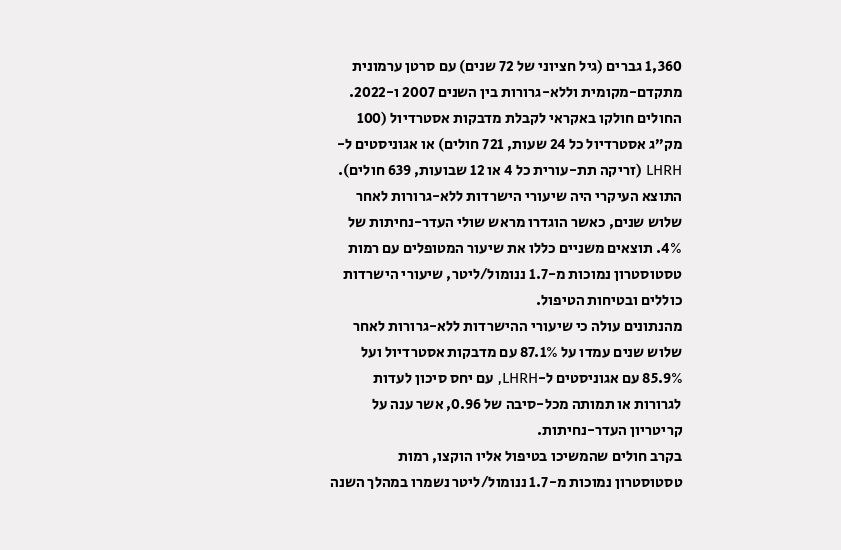1,360 גברים (גיל חציוני של 72 שנים) עם סרטן ערמונית מתקדם-מקומית וללא-גרורות בין השנים 2007 ו-2022. החולים חולקו באקראי לקבלת מדבקות אסטרדיול (100 מק”ג אסטרדיול כל 24 שעות, 721 חולים) או אגוניסטים ל-LHRH (זריקה תת-עורית כל 4 או 12 שבועות, 639 חולים).
התוצא העיקרי היה שיעורי הישרדות ללא-גרורות לאחר שלוש שנים, כאשר הוגדרו מראש שולי העדר-נחיתות של 4%. תוצאים משניים כללו את שיעור המטופלים עם רמות טסטוסטרון נמוכות מ-1.7 ננומול/ליטר, שיעורי הישרדות כוללים ובטיחות הטיפול.
מהנתונים עולה כי שיעורי ההישרדות ללא-גרורות לאחר שלוש שנים עמדו על 87.1% עם מדבקות אסטרדיול ועל 85.9% עם אגוניסטים ל-LHRH, עם יחס סיכון לעדות לגרורות או תמותה מכל-סיבה של 0.96, אשר ענה על קריטריון העדר-נחיתות.
בקרב חולים שהמשיכו בטיפול אליו הוקצו, רמות טסטוסטרון נמוכות מ-1.7 ננומול/ליטר נשמרו במהלך השנה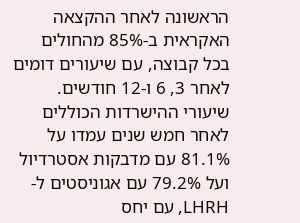הראשונה לאחר ההקצאה האקראית ב-85% מהחולים בכל קבוצה, עם שיעורים דומים לאחר 3, 6 ו-12 חודשים.
שיעורי ההישרדות הכוללים לאחר חמש שנים עמדו על 81.1% עם מדבקות אסטרדיול ועל 79.2% עם אגוניסטים ל-LHRH, עם יחס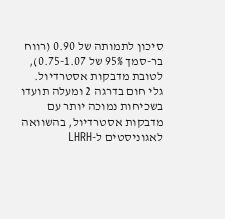סיכון לתמותה של 0.90 (רווח בר-סמך 95% של 0.75-1.07), לטובת מדבקות אסטרדיול.
גלי חום בדרגה 2 ומעלה תועדו בשכיחות נמוכה יותר עם מדבקות אסטרדיול, בהשוואה לאגוניסטים ל-LHRH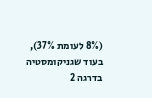(8% לעומת 37%), בעוד שגניקומסטיה בדרגה 2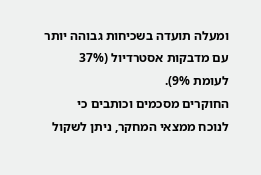ומעלה תועדה בשכיחות גבוהה יותר עם מדבקות אסטרדיול (37% לעומת 9%).
החוקרים מסכמים וכותבים כי לנוכח ממצאי המחקר, ניתן לשקול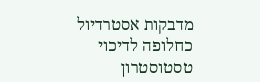מדבקות אסטרדיול כחלופה לדיכוי טסטוסטרון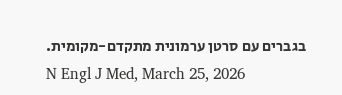בגברים עם סרטן ערמונית מתקדם-מקומית.
N Engl J Med, March 25, 2026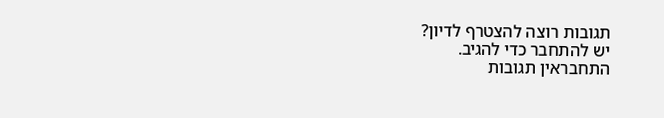תגובות רוצה להצטרף לדיון?
יש להתחבר כדי להגיב.
התחבראין תגובות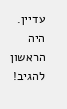עדיין. היה הראשון להגיב!